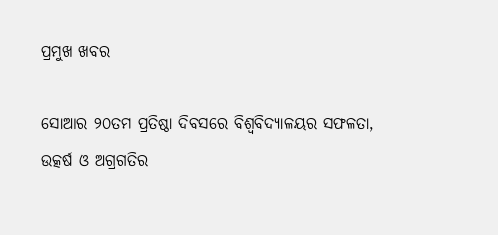ପ୍ରମୁଖ ଖବର

ସୋଆର ୨୦ତମ ପ୍ରତିଷ୍ଠା ଦିବସରେ ବିଶ୍ୱବିଦ୍ୟାଳୟର ସଫଳତା, ଉତ୍କର୍ଷ ଓ ଅଗ୍ରଗତିର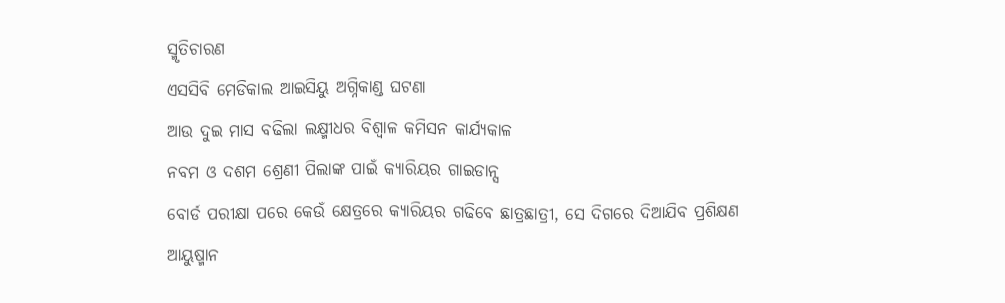ସ୍ମୃତିଚାରଣ
ଏସସିବି ମେଡିକାଲ ଆଇସିୟୁ ଅଗ୍ନିକାଣ୍ଡ ଘଟଣା
ଆଉ ଦୁଇ ମାସ ବଢିଲା ଲକ୍ଷ୍ମୀଧର ବିଶ୍ୱାଳ କମିସନ କାର୍ଯ୍ୟକାଳ
ନବମ ଓ ଦଶମ ଶ୍ରେଣୀ ପିଲାଙ୍କ ପାଇଁ କ୍ୟାରିୟର ଗାଇଡାନ୍ସ
ବୋର୍ଡ ପରୀକ୍ଷା ପରେ କେଉଁ କ୍ଷେତ୍ରରେ କ୍ୟାରିୟର ଗଢିବେ ଛାତ୍ରଛାତ୍ରୀ, ସେ ଦିଗରେ ଦିଆଯିବ ପ୍ରଶିକ୍ଷଣ
ଆୟୁଷ୍ମାନ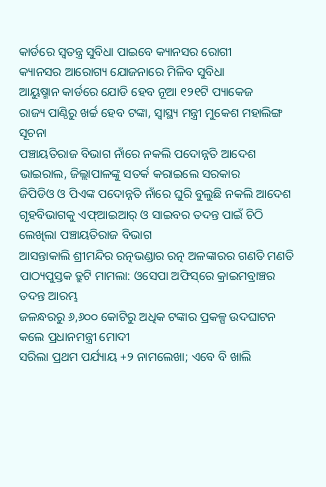କାର୍ଡରେ ସ୍ବତନ୍ତ୍ର ସୁବିଧା ପାଇବେ କ୍ୟାନସର ରୋଗୀ
କ୍ୟାନସର ଆରୋଗ୍ୟ ଯୋଜନାରେ ମିଳିବ ସୁବିଧା
ଆୟୁଷ୍ମାନ କାର୍ଡରେ ଯୋଡି ହେବ ନୂଆ ୧୨୧ଟି ପ୍ୟାକେଜ
ରାଜ୍ୟ ପାଣ୍ଠିରୁ ଖର୍ଚ୍ଚ ହେବ ଟଙ୍କା, ସ୍ବାସ୍ଥ୍ୟ ମନ୍ତ୍ରୀ ମୁକେଶ ମହାଲିଙ୍ଗ ସୂଚନା
ପଞ୍ଚାୟତିରାଜ ବିଭାଗ ନାଁରେ ନକଲି ପଦୋନ୍ନତି ଆଦେଶ ଭାଇରାଲ, ଜିଲ୍ଲାପାଳଙ୍କୁ ସତର୍କ କରାଇଲେ ସରକାର
ଜିପିଡିଓ ଓ ପିଏଙ୍କ ପଦୋନ୍ନତି ନାଁରେ ଘୁରି ବୁଲୁଛି ନକଲି ଆଦେଶ
ଗୃହବିଭାଗକୁ ଏଫ୍‌ଆଇଆର୍‌ ଓ ସାଇବର ତଦନ୍ତ ପାଇଁ ଚିଠି ଲେଖିଲା ପଞ୍ଚାୟତିରାଜ ବିଭାଗ
ଆସନ୍ତାକାଲି ଶ୍ରୀମନ୍ଦିର ରତ୍ନଭଣ୍ଡାର ରତ୍ନ ଅଳଙ୍କାରର ଗଣତି ମଣତି
ପାଠ୍ୟପୁସ୍ତକ ତ୍ରୁଟି ମାମଲା: ଓସେପା ଅଫିସ୍‌ରେ କ୍ରାଇମବ୍ରାଞ୍ଚର ତଦନ୍ତ ଆରମ୍ଭ
ଜଳନ୍ଧରରୁ ୬,୬୦୦ କୋଟିରୁ ଅଧିକ ଟଙ୍କାର ପ୍ରକଳ୍ପ ଉଦଘାଟନ କଲେ ପ୍ରଧାନମନ୍ତ୍ରୀ ମୋଦୀ
ସରିଲା ପ୍ରଥମ ପର୍ଯ୍ୟାୟ +୨ ନାମଲେଖା; ଏବେ ବି ଖାଲି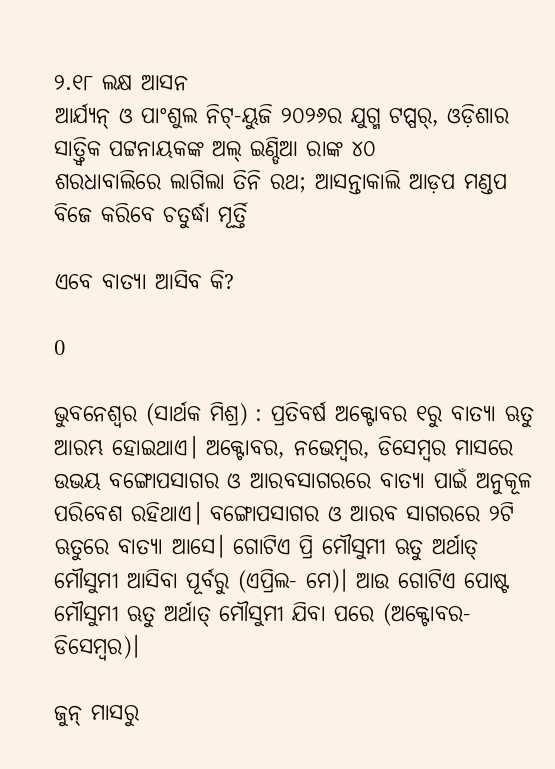୨.୧୮ ଲକ୍ଷ ଆସନ
ଆର୍ଯ୍ୟନ୍‌ ଓ ପାଂଶୁଲ ନିଟ୍‌-ୟୁଜି ୨୦୨୬ର ଯୁଗ୍ମ ଟପ୍ପର୍‌, ଓଡ଼ିଶାର ସାତ୍ତ୍ୱିକ ପଟ୍ଟନାୟକଙ୍କ ଅଲ୍ ଇଣ୍ଡିଆ ରାଙ୍କ ୪୦
ଶରଧାବାଲିରେ ଲାଗିଲା ତିନି ରଥ; ଆସନ୍ତାକାଲି ଆଡ଼ପ ମଣ୍ଡପ ବିଜେ କରିବେ ଚତୁର୍ଦ୍ଧା ମୂର୍ତ୍ତି

ଏବେ ବାତ୍ୟା ଆସିବ କି?

0

ଭୁବନେଶ୍ବର (ସାର୍ଥକ ମିଶ୍ର) : ପ୍ରତିବର୍ଷ ଅକ୍ଟୋବର ୧ରୁ ବାତ୍ୟା ଋତୁ ଆରମ୍ଭ ହୋଇଥାଏ। ଅକ୍ଟୋବର, ନଭେମ୍ବର, ଡିସେମ୍ବର ମାସରେ ଉଭୟ ବଙ୍ଗୋପସାଗର ଓ ଆରବସାଗରରେ ବାତ୍ୟା ପାଇଁ ଅନୁକୂଳ ପରିବେଶ ରହିଥାଏ। ବଙ୍ଗୋପସାଗର ଓ ଆରବ ସାଗରରେ ୨ଟି ଋତୁରେ ବାତ୍ୟା ଆସେ। ଗୋଟିଏ ପ୍ରି ମୌସୁମୀ ଋତୁ ଅର୍ଥାତ୍ ମୌସୁମୀ ଆସିବା ପୂର୍ବରୁ (ଏପ୍ରିଲ- ମେ)। ଆଉ ଗୋଟିଏ ପୋଷ୍ଟ ମୌସୁମୀ ଋତୁ ଅର୍ଥାତ୍ ମୌସୁମୀ ଯିବା ପରେ (ଅକ୍ଟୋବର- ଡିସେମ୍ବର)।

ଜୁନ୍ ମାସରୁ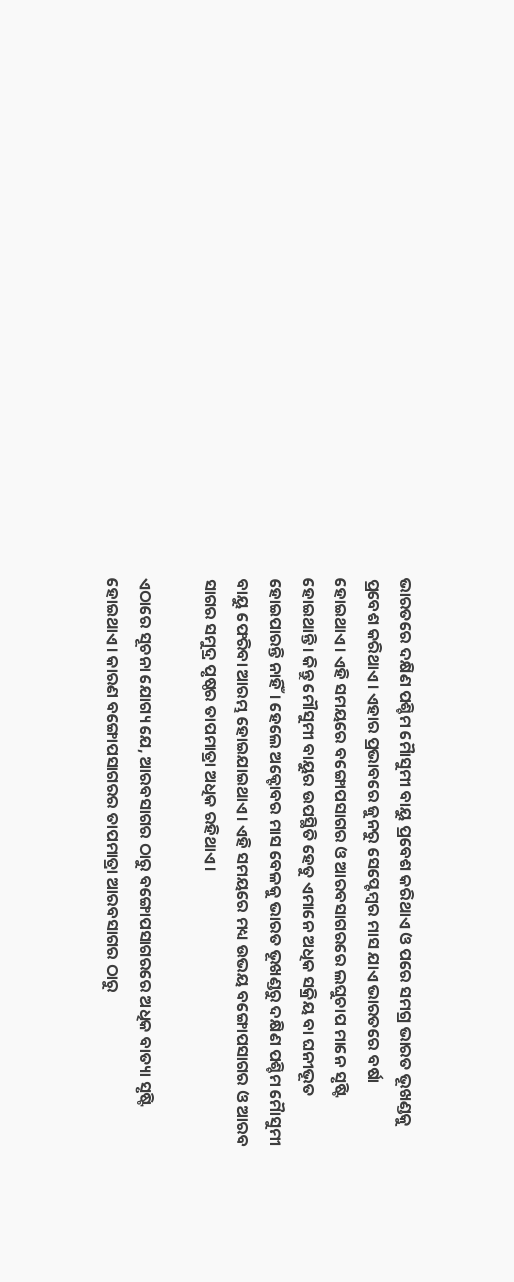ଭାରତରେ ଦକ୍ଷିଣ ପଶ୍ଚିମ ମୋୖସୁମୀ ବାୟୁ ପ୍ରବେଶ କରିଥାଏ ଓ ପରେ ସମଗ୍ର ଭାରତ ଭୂଖଣ୍ଡକୁ ପ୍ରବେଶ କରିଥାଏ। ଏହାର ପ୍ରଭାବରେ ଜୁନରୁ ସେପ୍ଟେମ୍ବର ମାସ ଯାଏ ଭାରତରେ ବର୍ଷା ହୋଇଥାଏ। ଏହି ସମୟରେ ବଙ୍ଗୋପସାଗର ଓ ଆରବସାଗରରେ ଲଘୁଚାପ ମାନେ ସୃଷ୍ଟି ହୋଇଥାନ୍ତି। କିନ୍ତୁ ମୌସୁମୀ ବାୟୁର ଉପସ୍ଥିତି ହେତୁ ଏମାନେ ଅଧିକ ସକ୍ରିୟ ବା ଘନୀଭୂତ ହୋଇପାରନ୍ତି ନାହିଁ। ହେଲେ ଅକ୍ଟୋବର ମାସ ବେଳକୁ ଭାରତ ଭୂଖଣ୍ଡରୁ ଦକ୍ଷିଣ ପଶ୍ଚିମ ମୋୖସୁମୀ ବାୟୁ ଫେରିବା ଆରମ୍ଭ ହୋଇଯାଇଥାଏ। ଏହି ସମୟରେ ମଧ୍ୟ ଉଭୟ ବଙ୍ଗୋପସାଗର ଓ ଆରବ ସାଗର ସମୁଦ୍ର ପୃଷ୍ଠର ତାପମାତ୍ରା ଅଧିକ ରହିଥାଏ।

ଏଠାରେ ସୂଚନା ଯୋଗ୍ୟ ଯେ, ଆରବସାଗର ଠାରୁ ବଙ୍ଗୋପସାଗରରେ ଅଧିକ ବାତ୍ୟା ସୃଷ୍ଟି ହୋଇଥାଏ। କାରଣ ବଙ୍ଗୋପସାଗରର ତାପମାତ୍ରା ଆରବସାଗର ଠାରୁ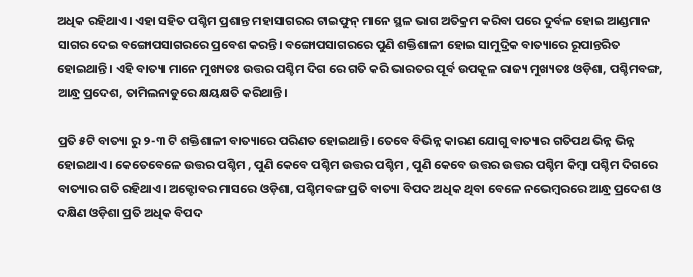ଅଧିକ ରହିଥାଏ। ଏହା ସହିତ ପଶ୍ଚିମ ପ୍ରଶାନ୍ତ ମହାସାଗରର ଟାଇଫୁନ୍ ମାନେ ସ୍ଥଳ ଭାଗ ଅତିକ୍ରମ କରିବା ପରେ ଦୁର୍ବଳ ହୋଇ ଆଣ୍ଡମାନ ସାଗର ଦେଇ ବଙ୍ଗୋପସାଗରରେ ପ୍ରବେଶ କରନ୍ତି। ବଙ୍ଗୋପସାଗରରେ ପୁଣି ଶକ୍ତିଶାଳୀ ହୋଇ ସାମୁଦ୍ରିକ ବାତ୍ୟାରେ ରୂପାନ୍ତରିତ ହୋଇଥାନ୍ତି। ଏହି ବାତ୍ୟା ମାନେ ମୁଖ୍ୟତଃ ଉତ୍ତର ପଶ୍ଚିମ ଦିଗ ରେ ଗତି କରି ଭାରତର ପୂର୍ବ ଉପକୂଳ ରାଜ୍ୟ ମୁଖ୍ୟତଃ ଓଡ଼ିଶା, ପଶ୍ଚିମବଙ୍ଗ, ଆନ୍ଧ୍ର ପ୍ରଦେଶ, ତାମିଲନାଡୁରେ କ୍ଷୟକ୍ଷତି କରିଥାନ୍ତି।

ପ୍ରତି ୫ଟି ବାତ୍ୟା ରୁ ୨-୩ ଟି ଶକ୍ତିଶାଳୀ ବାତ୍ୟାରେ ପରିଣତ ହୋଇଥାନ୍ତି। ତେବେ ବିଭିନ୍ନ କାରଣ ଯୋଗୁ ବାତ୍ୟାର ଗତିପଥ ଭିନ୍ନ ଭିନ୍ନ ହୋଇଥାଏ। କେତେବେଳେ ଉତ୍ତର ପଶ୍ଚିମ , ପୁଣି କେବେ ପଶ୍ଚିମ ଉତ୍ତର ପଶ୍ଚିମ , ପୁଣି କେବେ ଉତ୍ତର ଉତ୍ତର ପଶ୍ଚିମ କିମ୍ବା ପଶ୍ଚିମ ଦିଗରେ ବାତ୍ୟାର ଗତି ରହିଥାଏ। ଅକ୍ଟୋବର ମାସରେ ଓଡ଼ିଶା, ପଶ୍ଚିମବଙ୍ଗ ପ୍ରତି ବାତ୍ୟା ବିପଦ ଅଧିକ ଥିବା ବେଳେ ନଭେମ୍ବରରେ ଆନ୍ଧ୍ର ପ୍ରଦେଶ ଓ ଦକ୍ଷିଣ ଓଡ଼ିଶା ପ୍ରତି ଅଧିକ ବିପଦ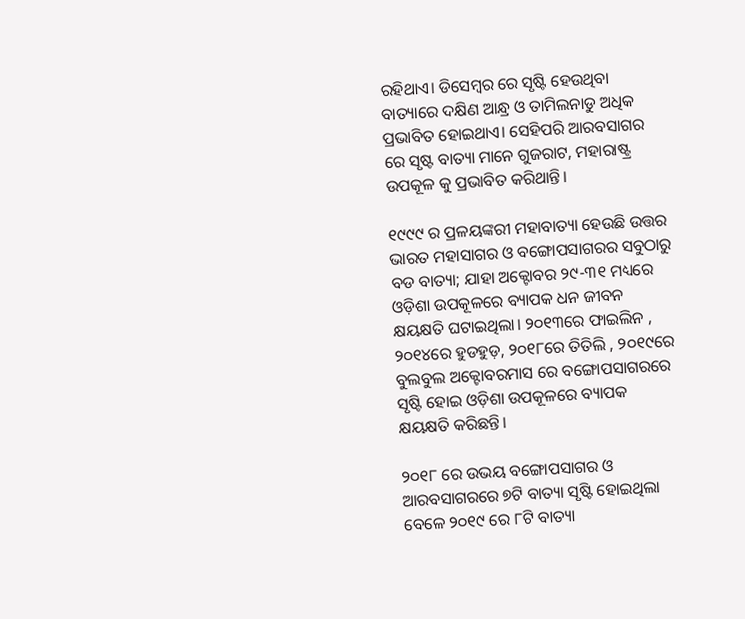ରହିଥାଏ। ଡିସେମ୍ବର ରେ ସୃଷ୍ଟି ହେଉଥିବା ବାତ୍ୟାରେ ଦକ୍ଷିଣ ଆନ୍ଧ୍ର ଓ ତାମିଲନାଡୁ ଅଧିକ ପ୍ରଭାବିତ ହୋଇଥାଏ। ସେହିପରି ଆରବସାଗର ରେ ସୃଷ୍ଟ ବାତ୍ୟା ମାନେ ଗୁଜରାଟ, ମହାରାଷ୍ଟ୍ର ଉପକୂଳ କୁ ପ୍ରଭାବିତ କରିଥାନ୍ତି।

୧୯୯୯ ର ପ୍ରଳୟଙ୍କରୀ ମହାବାତ୍ୟା ହେଉଛି ଉତ୍ତର ଭାରତ ମହାସାଗର ଓ ବଙ୍ଗୋପସାଗରର ସବୁଠାରୁ ବଡ ବାତ୍ୟା; ଯାହା ଅକ୍ଟୋବର ୨୯-୩୧ ମଧ୍ୟରେ ଓଡ଼ିଶା ଉପକୂଳରେ ବ୍ୟାପକ ଧନ ଜୀବନ କ୍ଷୟକ୍ଷତି ଘଟାଇଥିଲା। ୨୦୧୩ରେ ଫାଇଲିନ , ୨୦୧୪ରେ ହୁଡହୁଡ଼, ୨୦୧୮ରେ ତିତିଲି , ୨୦୧୯ରେ ବୁଲବୁଲ ଅକ୍ଟୋବରମାସ ରେ ବଙ୍ଗୋପସାଗରରେ ସୃଷ୍ଟି ହୋଇ ଓଡ଼ିଶା ଉପକୂଳରେ ବ୍ୟାପକ କ୍ଷୟକ୍ଷତି କରିଛନ୍ତି।

୨୦୧୮ ରେ ଉଭୟ ବଙ୍ଗୋପସାଗର ଓ ଆରବସାଗରରେ ୭ଟି ବାତ୍ୟା ସୃଷ୍ଟି ହୋଇଥିଲା ବେଳେ ୨୦୧୯ ରେ ୮ଟି ବାତ୍ୟା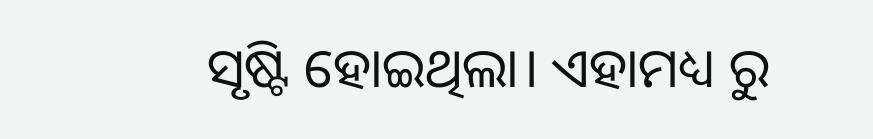ସୃଷ୍ଟି ହୋଇଥିଲା। ଏହାମଧ୍ୟ ରୁ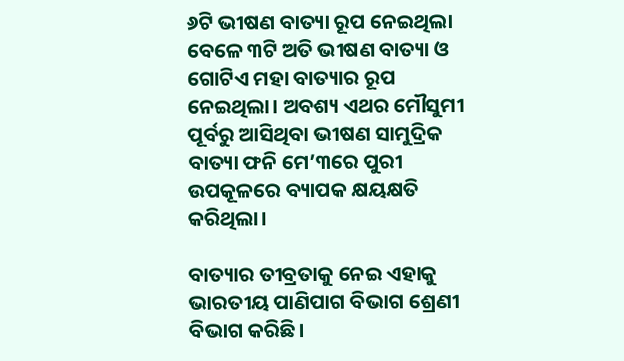୬ଟି ଭୀଷଣ ବାତ୍ୟା ରୂପ ନେଇଥିଲା ବେଳେ ୩ଟି ଅତି ଭୀଷଣ ବାତ୍ୟା ଓ ଗୋଟିଏ ମହା ବାତ୍ୟାର ରୂପ ନେଇଥିଲା। ଅବଶ୍ୟ ଏଥର ମୌସୁମୀ ପୂର୍ବରୁ ଆସିଥିବା ଭୀଷଣ ସାମୁଦ୍ରିକ ବାତ୍ୟା ଫନି ମେ’୩ରେ ପୁରୀ ଉପକୂଳରେ ବ୍ୟାପକ କ୍ଷୟକ୍ଷତି କରିଥିଲା।

ବାତ୍ୟାର ତୀବ୍ରତାକୁ ନେଇ ଏହାକୁ ଭାରତୀୟ ପାଣିପାଗ ବିଭାଗ ଶ୍ରେଣୀ ବିଭାଗ କରିଛି।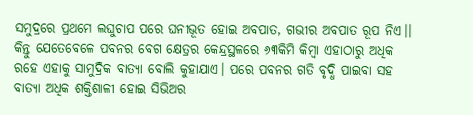ସମୁଦ୍ରରେ ପ୍ରଥମେ ଲଘୁଚାପ ପରେ ଘନୀଭୂତ ହୋଇ ଅବପାତ, ଗଭୀର ଅବପାତ ରୂପ ନିଏ।। କିନ୍ତୁ ଯେତେବେଳେ ପବନର ବେଗ କ୍ଷେତ୍ରର କେନ୍ଦ୍ରସ୍ଥଳରେ ୬୩କିମି କିମ୍ବା ଏହାଠାରୁ ଅଧିକ ରହେ ଏହାକୁ ସାମୁଦ୍ରିକ ବାତ୍ୟା ବୋଲି କୁହାଯାଏ। ପରେ ପବନର ଗତି ବୃଦ୍ଧି ପାଇବା ସହ ବାତ୍ୟା ଅଧିକ ଶକ୍ତିଶାଳୀ ହୋଇ ସିଭିଅର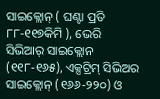ସାଇକ୍ଲୋନ୍ ( ଘଣ୍ଟା ପ୍ରତି ୮୮-୧୧୭କିମି ), ଭେରି ସିଭିଆର୍ ସାଇକ୍ଲୋନ (୧୧୮-୧୬୫), ଏକ୍ସଟ୍ରିମ୍ ସିଭିଅର ସାଇକ୍ଲୋନ୍ (୧୬୬-୨୨୦) ଓ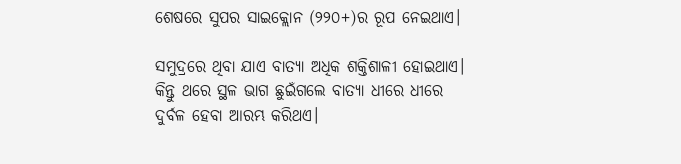ଶେଷରେ ସୁପର ସାଇକ୍ଲୋନ (୨୨୦+)ର ରୂପ ନେଇଥାଏ।

ସମୁଦ୍ରରେ ଥିବା ଯାଏ ବାତ୍ୟା ଅଧିକ ଶକ୍ତିଶାଳୀ ହୋଇଥାଏ। କିନ୍ତୁ ଥରେ ସ୍ଥଳ ଭାଗ ଛୁଇଁଗଲେ ବାତ୍ୟା ଧୀରେ ଧୀରେ ଦୁର୍ବଳ ହେବା ଆରମ୍ଭ କରିଥଏ।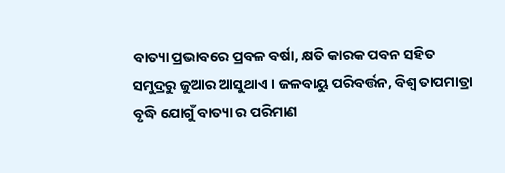ବାତ୍ୟା ପ୍ରଭାବରେ ପ୍ରବଳ ବର୍ଷା, କ୍ଷତି କାରକ ପବନ ସହିତ ସମୁଦ୍ରରୁ ଜୁଆର ଆସୁଥାଏ । ଜଳବାୟୁ ପରିବର୍ତ୍ତନ, ବିଶ୍ଵ ତାପମାତ୍ରା ବୃଦ୍ଧି ଯୋଗୁଁ ବାତ୍ୟା ର ପରିମାଣ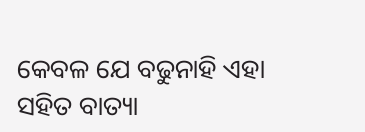କେବଳ ଯେ ବଢୁନାହି ଏହା ସହିତ ବାତ୍ୟା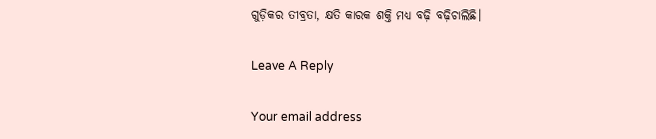ଗୁଡ଼ିକର ତୀବ୍ରତା, କ୍ଷତି କାରକ ଶକ୍ତି ମଧ୍ୟ ବଢ଼ି ବଢ଼ିଚାଲିଛି।

Leave A Reply

Your email address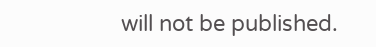will not be published.